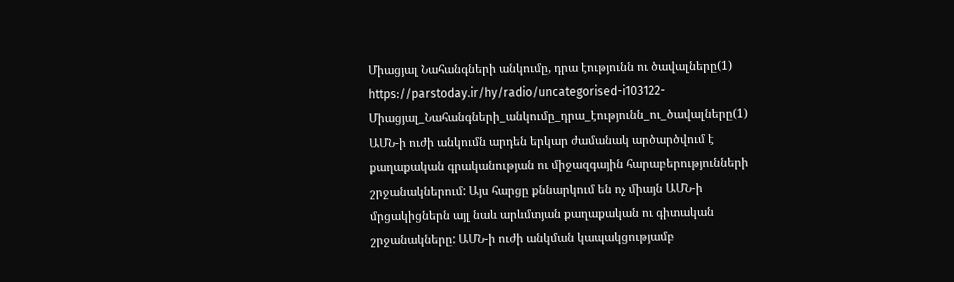Միացյալ Նահանգների անկումը, դրա էությունն ու ծավալները(1)
https://parstoday.ir/hy/radio/uncategorised-i103122-Միացյալ_Նահանգների_անկումը_դրա_էությունն_ու_ծավալները(1)
ԱՄՆ-ի ուժի անկումն արդեն երկար ժամանակ արծարծվում է քաղաքական գրականության ու միջազգային հարաբերությունների շրջանակներում: Այս հարցը քննարկում են ոչ միայն ԱՄՆ-ի մրցակիցներն այլ նաև արևմտյան քաղաքական ու գիտական շրջանակները: ԱՄՆ-ի ուժի անկման կապակցությամբ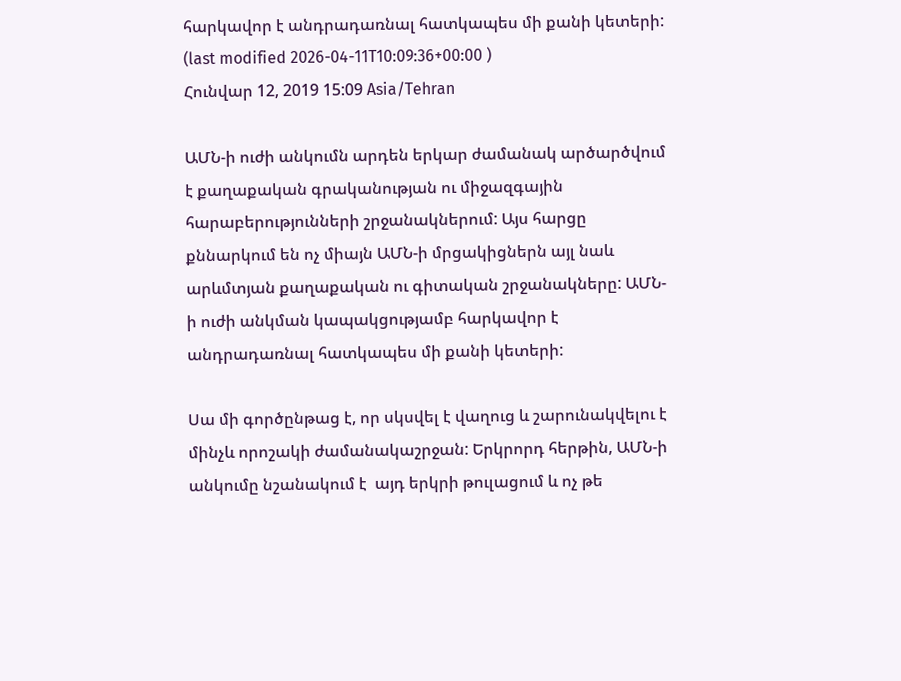հարկավոր է անդրադառնալ հատկապես մի քանի կետերի:
(last modified 2026-04-11T10:09:36+00:00 )
Հունվար 12, 2019 15:09 Asia/Tehran

ԱՄՆ-ի ուժի անկումն արդեն երկար ժամանակ արծարծվում է քաղաքական գրականության ու միջազգային հարաբերությունների շրջանակներում: Այս հարցը քննարկում են ոչ միայն ԱՄՆ-ի մրցակիցներն այլ նաև արևմտյան քաղաքական ու գիտական շրջանակները: ԱՄՆ-ի ուժի անկման կապակցությամբ հարկավոր է անդրադառնալ հատկապես մի քանի կետերի:

Սա մի գործընթաց է, որ սկսվել է վաղուց և շարունակվելու է մինչև որոշակի ժամանակաշրջան: Երկրորդ հերթին, ԱՄՆ-ի անկումը նշանակում է  այդ երկրի թուլացում և ոչ թե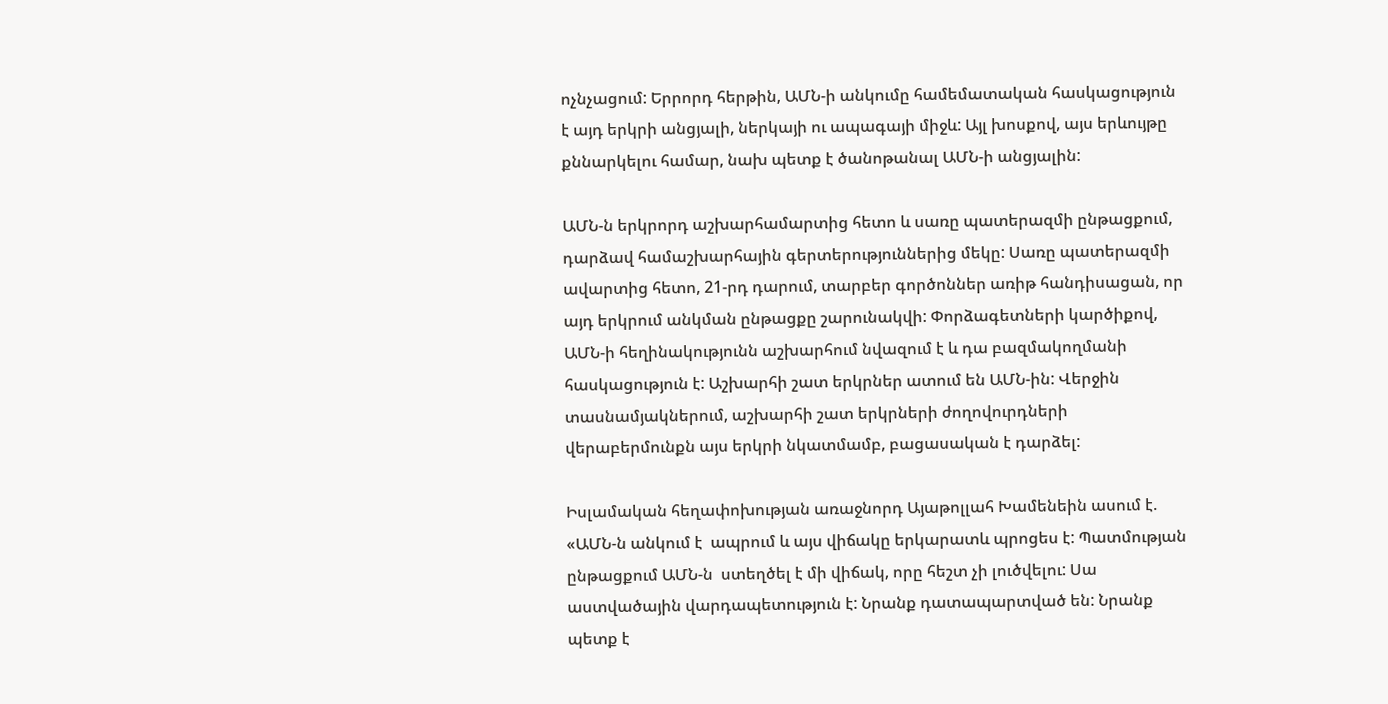ոչնչացում: Երրորդ հերթին, ԱՄՆ-ի անկումը համեմատական հասկացություն է այդ երկրի անցյալի, ներկայի ու ապագայի միջև: Այլ խոսքով, այս երևույթը քննարկելու համար, նախ պետք է ծանոթանալ ԱՄՆ-ի անցյալին:

ԱՄՆ-ն երկրորդ աշխարհամարտից հետո և սառը պատերազմի ընթացքում, դարձավ համաշխարհային գերտերություններից մեկը: Սառը պատերազմի ավարտից հետո, 21-րդ դարում, տարբեր գործոններ առիթ հանդիսացան, որ այդ երկրում անկման ընթացքը շարունակվի: Փորձագետների կարծիքով, ԱՄՆ-ի հեղինակությունն աշխարհում նվազում է և դա բազմակողմանի հասկացություն է: Աշխարհի շատ երկրներ ատում են ԱՄՆ-ին: Վերջին տասնամյակներում, աշխարհի շատ երկրների ժողովուրդների վերաբերմունքն այս երկրի նկատմամբ, բացասական է դարձել:

Իսլամական հեղափոխության առաջնորդ Այաթոլլահ Խամենեին ասում է. «ԱՄՆ-ն անկում է  ապրում և այս վիճակը երկարատև պրոցես է: Պատմության ընթացքում ԱՄՆ-ն  ստեղծել է մի վիճակ, որը հեշտ չի լուծվելու: Սա աստվածային վարդապետություն է: Նրանք դատապարտված են: Նրանք պետք է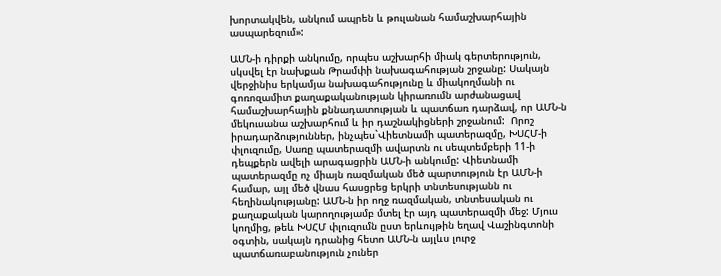խորտակվեն, անկում ապրեն և թուլանան համաշխարհային ասպարեզում»:

ԱՄՆ-ի դիրքի անկումը, որպես աշխարհի միակ գերտերություն, սկսվել էր նախքան Թրամփի նախագահության շրջանը: Սակայն վերջինիս երկամյա նախագահությունը և միակողմանի ու գոռոզամիտ քաղաքականության կիրառումն արժանացավ համաշխարհային քննադատության և պատճառ դարձավ, որ ԱՄՆ-ն մեկուսանա աշխարհում և իր դաշնակիցների շրջանում:  Որոշ իրադարձություններ, ինչպես`Վիետնամի պատերազմը, ԽՍՀՄ-ի փլուզումը, Սառը պատերազմի ավարտն ու սեպտեմբերի 11-ի դեպքերն ավելի արագացրին ԱՄՆ-ի անկումը: Վիետնամի պատերազմը ոչ միայն ռազմական մեծ պարտություն էր ԱՄՆ-ի համար, այլ մեծ վնաս հասցրեց երկրի տնտեսությանն ու հեղինակությանը: ԱՄՆ-ն իր ողջ ռազմական, տնտեսական ու քաղաքական կարողությամբ մտել էր այդ պատերազմի մեջ: Մյուս կողմից, թեև ԽՍՀՄ փլուզումն ըստ երևույթին եղավ Վաշինգտոնի օգտին, սակայն դրանից հետո ԱՄՆ-ն այլևս լուրջ պատճառաբանություն չուներ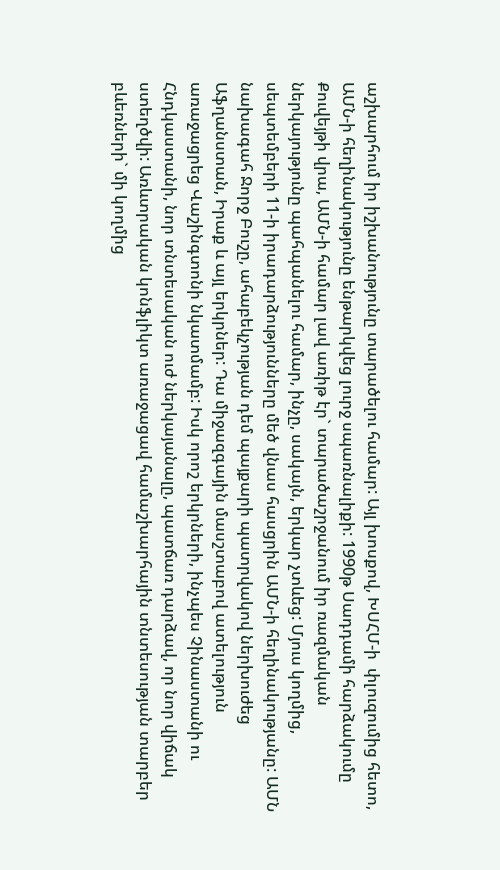աշխարհում իր իշխանությունը տարածելու համար: Այլ խոսքով, ԽՍՀՄ-ի  փլուզումից հետո, ԱՄՆ-ի հեղինակությունը ենթարկվեց լուրջ սպառնալիքի: 1990թ Սադդամի հարձակումը Քուվեյթի վրա, ԱՄՆ-ի համար լավ առիթ էր` տարածաշրջանում իր ռազմական ներկայությունը պահպանելու համար, ինչը, սակայն, երկար չտևեց: Մյուս կողմից, սեպտեմբերի 11-ի իրադարձությունները մեծ վնաս հասցրին ԱՄՆ-ի հեղինակությանը: ԱՄՆ նախագահ Ջորջ Բուշը, ահաբեկչության դեմ պայքարի պատրվակով ներխուժեց Աֆղանստան, Իրաք և այլ երկրներ: Դա միջազգային մասշտաբով ատելություն առաջացրեց Վաշինգտոնի նկատմամբ: Իսկ որոշ երկրների, ինչպես Չինաստանի ու Հնդկաստանի, նոր տնտեսական ուժ ներկայանալը, պատճառ դարձավ, որ նոր վիճակ ստեղծվի: Առևտրական կոնֆլիկտ առաջացավ համաշխարհային տնտեսության տարբեր բևեռների` մի կողմից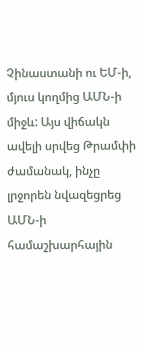Չինաստանի ու ԵՄ-ի, մյուս կողմից ԱՄՆ-ի միջև: Այս վիճակն ավելի սրվեց Թրամփի ժամանակ, ինչը լրջորեն նվազեցրեց ԱՄՆ-ի համաշխարհային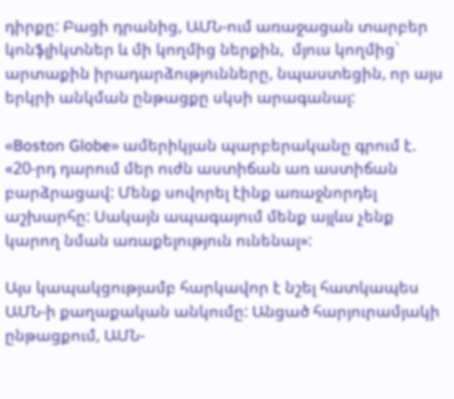դիրքը: Բացի դրանից, ԱՄՆ-ում առաջացան տարբեր կոնֆլիկտներ և մի կողմից ներքին,  մյուս կողմից` արտաքին իրադարձությունները, նպաստեցին, որ այս երկրի անկման ընթացքը սկսի արագանալ:

«Boston Globe» ամերիկյան պարբերականը գրում է. «20-րդ դարում մեր ուժն աստիճան առ աստիճան բարձրացավ: Մենք սովորել էինք առաջնորդել աշխարհը: Սակայն ապագայում մենք այլևս չենք կարող նման առաքելություն ունենալ»:

Այս կապակցությամբ հարկավոր է նշել հատկապես ԱՄՆ-ի քաղաքական անկումը: Անցած հարյուրամյակի ընթացքում, ԱՄՆ-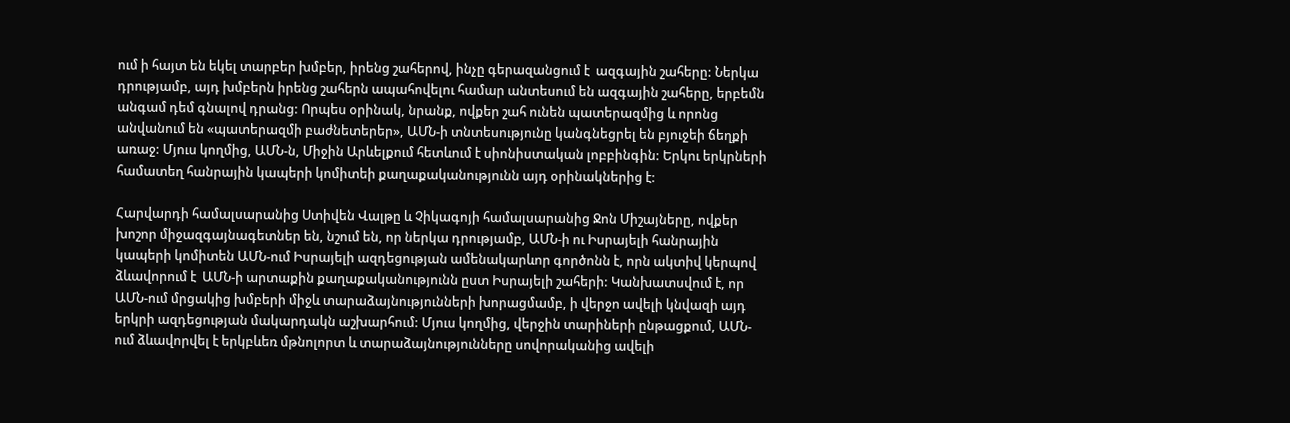ում ի հայտ են եկել տարբեր խմբեր, իրենց շահերով, ինչը գերազանցում է  ազգային շահերը: Ներկա դրությամբ, այդ խմբերն իրենց շահերն ապահովելու համար անտեսում են ազգային շահերը, երբեմն անգամ դեմ գնալով դրանց: Որպես օրինակ, նրանք, ովքեր շահ ունեն պատերազմից և որոնց անվանում են «պատերազմի բաժնետերեր», ԱՄՆ-ի տնտեսությունը կանգնեցրել են բյուջեի ճեղքի առաջ: Մյուս կողմից, ԱՄՆ-ն, Միջին Արևելքում հետևում է սիոնիստական լոբբինգին: Երկու երկրների համատեղ հանրային կապերի կոմիտեի քաղաքականությունն այդ օրինակներից է:

Հարվարդի համալսարանից Ստիվեն Վալթը և Չիկագոյի համալսարանից Ջոն Միշայները, ովքեր խոշոր միջազգայնագետներ են, նշում են, որ ներկա դրությամբ, ԱՄՆ-ի ու Իսրայելի հանրային կապերի կոմիտեն ԱՄՆ-ում Իսրայելի ազդեցության ամենակարևոր գործոնն է, որն ակտիվ կերպով ձևավորում է  ԱՄՆ-ի արտաքին քաղաքականությունն ըստ Իսրայելի շահերի: Կանխատսվում է, որ ԱՄՆ-ում մրցակից խմբերի միջև տարաձայնությունների խորացմամբ, ի վերջո ավելի կնվազի այդ երկրի ազդեցության մակարդակն աշխարհում: Մյուս կողմից, վերջին տարիների ընթացքում, ԱՄՆ-ում ձևավորվել է երկբևեռ մթնոլորտ և տարաձայնությունները սովորականից ավելի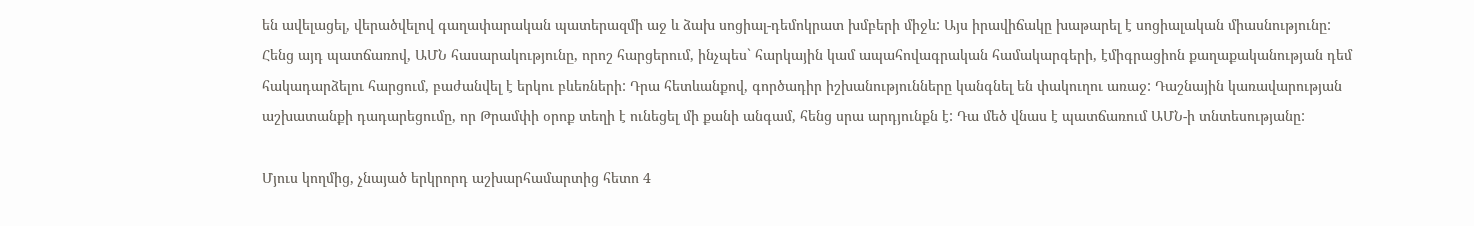են ավելացել, վերածվելով գաղափարական պատերազմի աջ և ձախ սոցիալ-դեմոկրատ խմբերի միջև: Այս իրավիճակը խաթարել է սոցիալական միասնությունը: Հենց այդ պատճառով, ԱՄՆ հասարակությունը, որոշ հարցերում, ինչպես` հարկային կամ ապահովագրական համակարգերի, էմիգրացիոն քաղաքականության դեմ հակադարձելու հարցում, բաժանվել է երկու բևեռների: Դրա հետևանքով, գործադիր իշխանությունները կանգնել են փակուղու առաջ: Դաշնային կառավարության աշխատանքի դադարեցումը, որ Թրամփի օրոք տեղի է ունեցել մի քանի անգամ, հենց սրա արդյունքն է: Դա մեծ վնաս է պատճառում ԱՄՆ-ի տնտեսությանը:

Մյուս կողմից, չնայած երկրորդ աշխարհամարտից հետո 4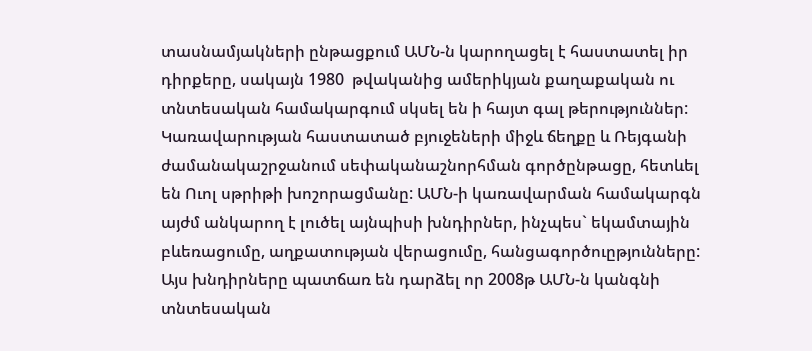տասնամյակների ընթացքում ԱՄՆ-ն կարողացել է հաստատել իր դիրքերը, սակայն 1980  թվականից ամերիկյան քաղաքական ու տնտեսական համակարգում սկսել են ի հայտ գալ թերություններ: Կառավարության հաստատած բյուջեների միջև ճեղքը և Ռեյգանի ժամանակաշրջանում սեփականաշնորհման գործընթացը, հետևել են Ուոլ սթրիթի խոշորացմանը: ԱՄՆ-ի կառավարման համակարգն այժմ անկարող է լուծել այնպիսի խնդիրներ, ինչպես` եկամտային բևեռացումը, աղքատության վերացումը, հանցագործուըթյունները: Այս խնդիրները պատճառ են դարձել որ 2008թ ԱՄՆ-ն կանգնի տնտեսական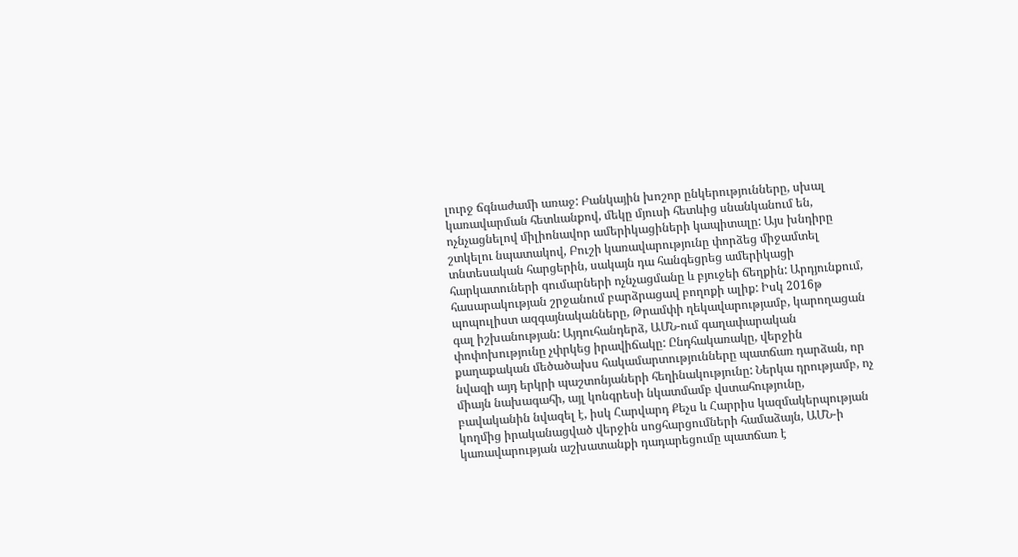լուրջ ճգնաժամի առաջ: Բանկային խոշոր ընկերությունները, սխալ կառավարման հետևանքով, մեկը մյուսի հետևից սնանկանում են, ոչնչացնելով միլիոնավոր ամերիկացիների կապիտալը: Այս խնդիրը շտկելու նպատակով, Բուշի կառավարությունը փորձեց միջամտել տնտեսական հարցերին, սակայն դա հանգեցրեց ամերիկացի հարկատուների գումարների ոչնչացմանը և բյուջեի ճեղքին: Արդյունքում, հասարակության շրջանում բարձրացավ բողոքի ալիք: Իսկ 2016թ պոպուլիստ ազգայնականները, Թրամփի ղեկավարությամբ, կարողացան գալ իշխանության: Այդուհանդերձ, ԱՄՆ-ում գաղափարական փոփոխությունը չփրկեց իրավիճակը: Ընդհակառակը, վերջին քաղաքական մեծածախս հակամարտությունները պատճառ դարձան, որ նվազի այդ երկրի պաշտոնյաների հեղինակությունը: Ներկա դրությամբ, ոչ միայն նախագահի, այլ կոնգրեսի նկատմամբ վստահությունը, բավականին նվազել է, իսկ Հարվարդ Քեչս և Հարրիս կազմակերպության  կողմից իրականացված վերջին սոցհարցումների համաձայն, ԱՄՆ-ի կառավարության աշխատանքի դադարեցումը պատճառ է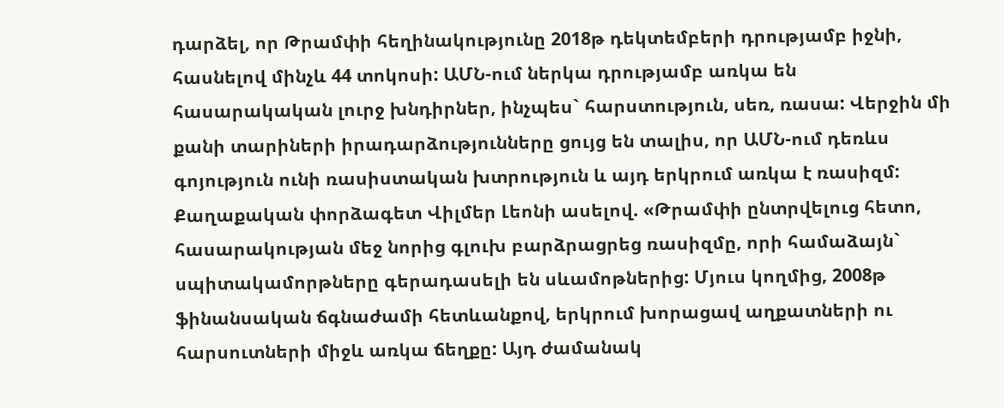դարձել, որ Թրամփի հեղինակությունը 2018թ դեկտեմբերի դրությամբ իջնի, հասնելով մինչև 44 տոկոսի: ԱՄՆ-ում ներկա դրությամբ առկա են հասարակական լուրջ խնդիրներ, ինչպես` հարստություն, սեռ, ռասա: Վերջին մի քանի տարիների իրադարձությունները ցույց են տալիս, որ ԱՄՆ-ում դեռևս գոյություն ունի ռասիստական խտրություն և այդ երկրում առկա է ռասիզմ: Քաղաքական փորձագետ Վիլմեր Լեոնի ասելով. «Թրամփի ընտրվելուց հետո, հասարակության մեջ նորից գլուխ բարձրացրեց ռասիզմը, որի համաձայն` սպիտակամորթները գերադասելի են սևամոթներից: Մյուս կողմից, 2008թ ֆինանսական ճգնաժամի հետևանքով, երկրում խորացավ աղքատների ու հարսուտների միջև առկա ճեղքը: Այդ ժամանակ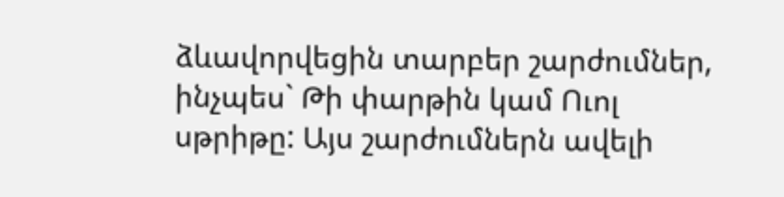ձևավորվեցին տարբեր շարժումներ, ինչպես` Թի փարթին կամ Ուոլ սթրիթը: Այս շարժումներն ավելի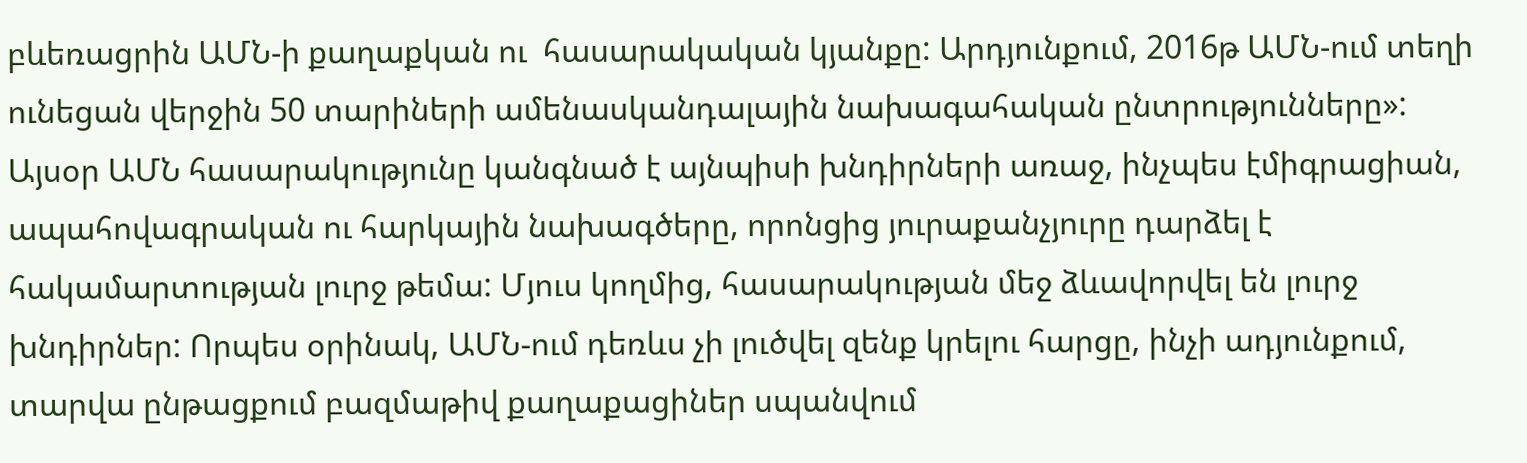բևեռացրին ԱՄՆ-ի քաղաքկան ու  հասարակական կյանքը: Արդյունքում, 2016թ ԱՄՆ-ում տեղի ունեցան վերջին 50 տարիների ամենասկանդալային նախագահական ընտրությունները»: Այսօր ԱՄՆ հասարակությունը կանգնած է այնպիսի խնդիրների առաջ, ինչպես էմիգրացիան, ապահովագրական ու հարկային նախագծերը, որոնցից յուրաքանչյուրը դարձել է հակամարտության լուրջ թեմա: Մյուս կողմից, հասարակության մեջ ձևավորվել են լուրջ խնդիրներ: Որպես օրինակ, ԱՄՆ-ում դեռևս չի լուծվել զենք կրելու հարցը, ինչի ադյունքում, տարվա ընթացքում բազմաթիվ քաղաքացիներ սպանվում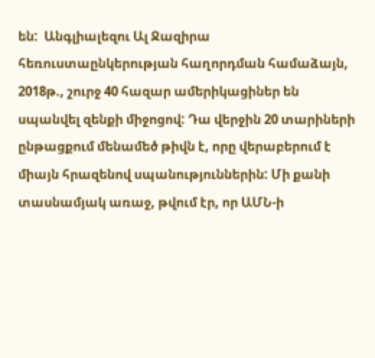են:  Անգլիալեզու Ալ Ջազիրա հեռուստաընկերության հաղորդման համաձայն, 2018թ., շուրջ 40 հազար ամերիկացիներ են սպանվել զենքի միջոցով: Դա վերջին 20 տարիների ընթացքում մենամեծ թիվն է, որը վերաբերում է միայն հրազենով սպանություններին: Մի քանի տասնամյակ առաջ, թվում էր, որ ԱՄՆ-ի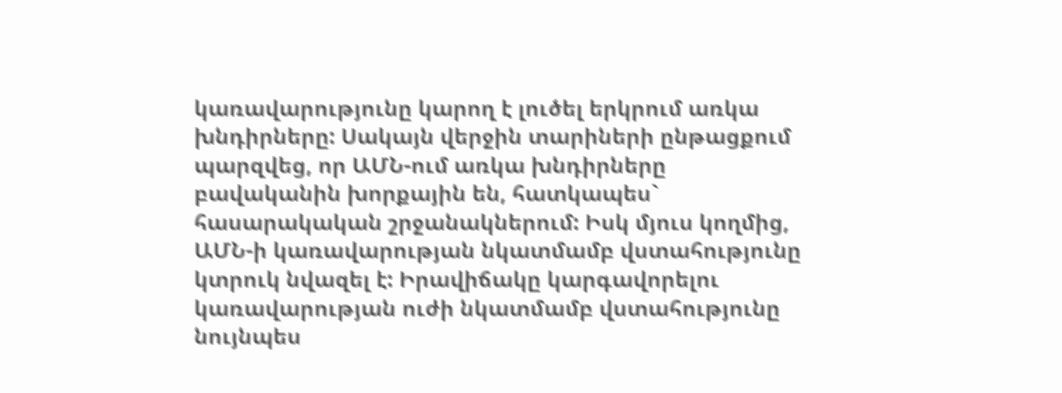կառավարությունը կարող է լուծել երկրում առկա խնդիրները: Սակայն վերջին տարիների ընթացքում պարզվեց, որ ԱՄՆ-ում առկա խնդիրները բավականին խորքային են, հատկապես` հասարակական շրջանակներում: Իսկ մյուս կողմից, ԱՄՆ-ի կառավարության նկատմամբ վստահությունը կտրուկ նվազել է: Իրավիճակը կարգավորելու կառավարության ուժի նկատմամբ վստահությունը նույնպես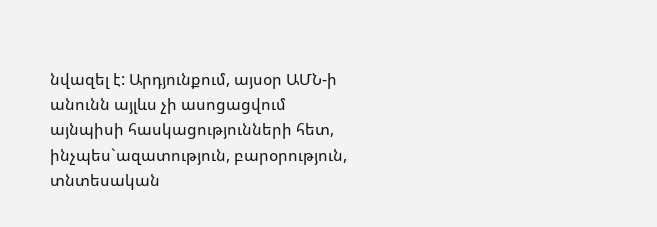նվազել է: Արդյունքում, այսօր ԱՄՆ-ի անունն այլևս չի ասոցացվում այնպիսի հասկացությունների հետ, ինչպես`ազատություն, բարօրություն, տնտեսական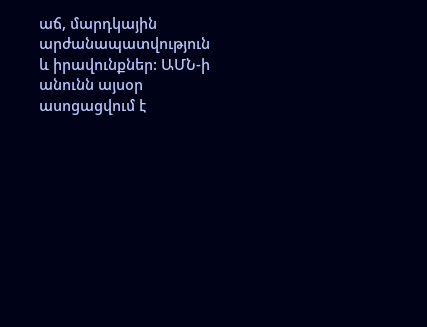աճ, մարդկային արժանապատվություն և իրավունքներ: ԱՄՆ-ի անունն այսօր ասոցացվում է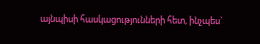այնպիսի հասկացությունների հետ, ինչպես`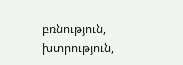բռնություն, խտրություն,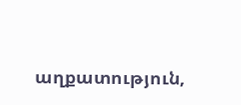աղքատություն,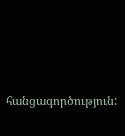հանցագործություն: